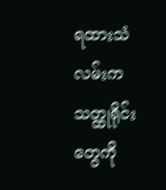ရထားသံလမ်းက သတ္ထုရိုင်းတွေကို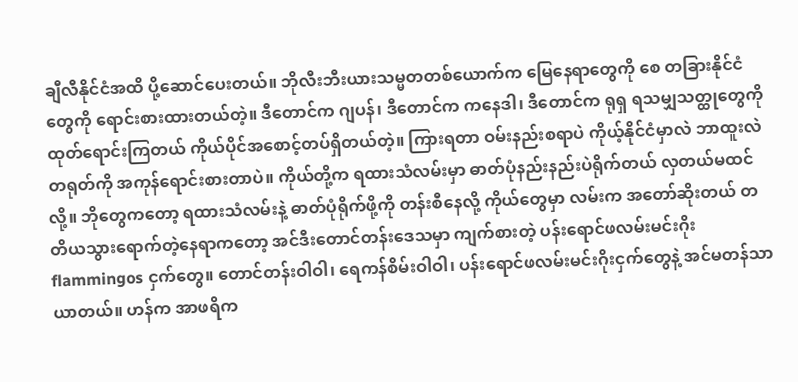ချီလီနိုင်ငံအထိ ပို့ဆောင်ပေးတယ်။ ဘိုလီးဘီးယားသမ္မတတစ်ယောက်က မြေနေရာတွေကို စေ တခြားနိုင်ငံတွေကို ရောင်းစားထားတယ်တဲ့။ ဒီတောင်က ဂျပန်၊ ဒီတောင်က ကနေဒါ၊ ဒီတောင်က ရုရှ ရသမျှသတ္ထုတွေကို ထုတ်ရောင်းကြတယ် ကိုယ်ပိုင်အစောင့်တပ်ရှိတယ်တဲ့။ ကြားရတာ ဝမ်းနည်းစရာပဲ ကိုယ့်နိုင်ငံမှာလဲ ဘာထူးလဲ တရုတ်ကို အကုန်ရောင်းစားတာပဲ။ ကိုယ်တို့က ရထားသံလမ်းမှာ ဓာတ်ပုံနည်းနည်းပဲရိုက်တယ် လှတယ်မထင်လို့။ ဘိုတွေကတော့ ရထားသံလမ်းနဲ့ ဓာတ်ပုံရိုက်ဖို့ကို တန်းစီနေလို့ ကိုယ်တွေမှာ လမ်းက အတော်ဆိုးတယ် တတိယသွားရောက်တဲ့နေရာကတော့ အင်ဒီးတောင်တန်းဒေသမှာ ကျက်စားတဲ့ ပန်းရောင်ဖလမ်းမင်းဂိုး flammingos ငှက်တွေ။ တောင်တန်းဝါဝါ၊ ရေကန်စိမ်းဝါဝါ၊ ပန်းရောင်ဖလမ်းမင်းဂိုးငှက်တွေနဲ့ အင်မတန်သာယာတယ်။ ဟန်က အာဖရိက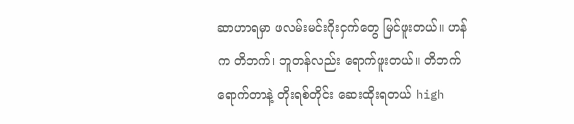ဆာဟာရမှာ ဖလမ်းမင်းဂိုးငှက်တွေ မြင်ဖူးတယ်။ ဟန်က တိဘက်၊ ဘူတန်လည်း ရောက်ဖူးတယ်။ တိဘက်ရောက်တာနဲ့ တိုးရစ်တိုင်း ဆေးထိုးရတယ် high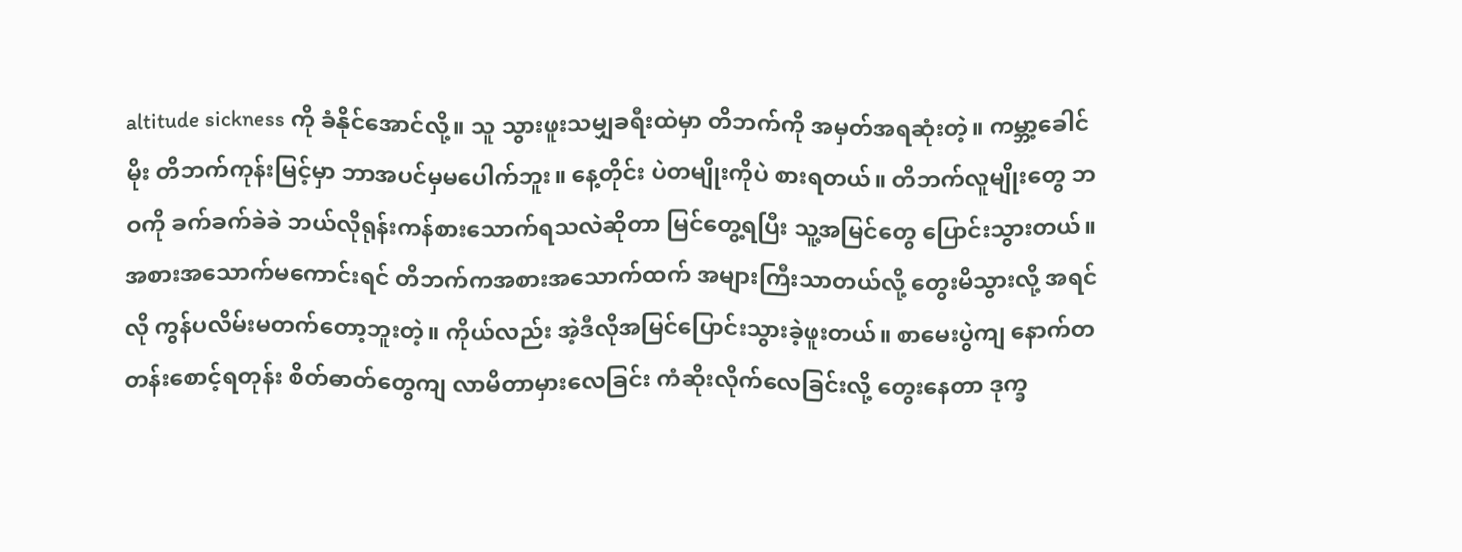altitude sickness ကို ခံနိုင်အောင်လို့။ သူ သွားဖူးသမျှခရီးထဲမှာ တိဘက်ကို အမှတ်အရဆုံးတဲ့။ ကမ္ဘာ့ခေါင်မိုး တိဘက်ကုန်းမြင့်မှာ ဘာအပင်မှမပေါက်ဘူး။ နေ့တိုင်း ပဲတမျိုးကိုပဲ စားရတယ်။ တိဘက်လူမျိုးတွေ ဘဝကို ခက်ခက်ခဲခဲ ဘယ်လိုရုန်းကန်စားသောက်ရသလဲဆိုတာ မြင်တွေ့ရပြီး သူ့အမြင်တွေ ပြောင်းသွားတယ်။ အစားအသောက်မကောင်းရင် တိဘက်ကအစားအသောက်ထက် အများကြီးသာတယ်လို့ တွေးမိသွားလို့ အရင်လို ကွန်ပလိမ်းမတက်တော့ဘူးတဲ့။ ကိုယ်လည်း အဲ့ဒီလိုအမြင်ပြောင်းသွားခဲ့ဖူးတယ်။ စာမေးပွဲကျ နောက်တတန်းစောင့်ရတုန်း စိတ်ဓာတ်တွေကျ လာမိတာမှားလေခြင်း ကံဆိုးလိုက်လေခြင်းလို့ တွေးနေတာ ဒုက္ခ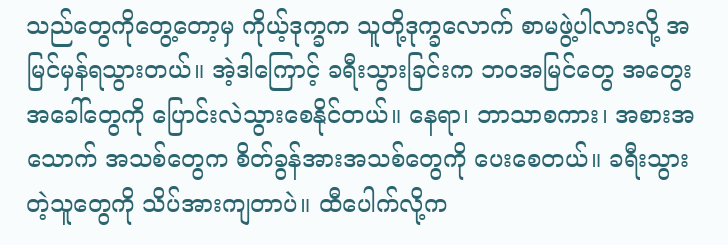သည်တွေကိုတွေ့တော့မှ ကိုယ့်ဒုက္ခက သူတို့ဒုက္ခလောက် စာမဖွဲ့ပါလားလို့ အမြင်မှန်ရသွားတယ်။ အဲ့ဒါကြောင့် ခရီးသွားခြင်းက ဘဝအမြင်တွေ အတွေးအခေါ်တွေကို ပြောင်းလဲသွားစေနိုင်တယ်။ နေရာ၊ ဘာသာစကား၊ အစားအသောက် အသစ်တွေက စိတ်ခွန်အားအသစ်တွေကို ပေးစေတယ်။ ခရီးသွားတဲ့သူတွေကို သိပ်အားကျတာပဲ။ ထီပေါက်လို့က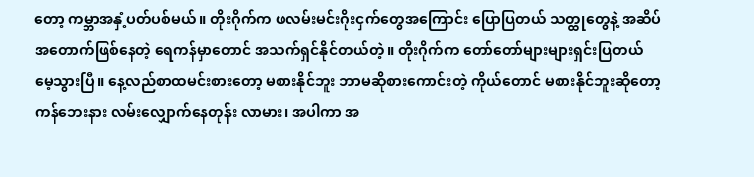တော့ ကမ္ဘာအနှံ့ပတ်ပစ်မယ်။ တိုးဂိုက်က ဖလမ်းမင်းဂိုးငှက်တွေအကြောင်း ပြောပြတယ် သတ္ထုတွေနဲ့ အဆိပ်အတောက်ဖြစ်နေတဲ့ ရေကန်မှာတောင် အသက်ရှင်နိုင်တယ်တဲ့။ တိုးဂိုက်က တော်တော်များများရှင်းပြတယ် မေ့သွားပြီ။ နေ့လည်စာထမင်းစားတော့ မစားနိုင်ဘူး ဘာမဆိုစားကောင်းတဲ့ ကိုယ်တောင် မစားနိုင်ဘူးဆိုတော့ ကန်ဘေးနား လမ်းလျှောက်နေတုန်း လာမား၊ အပါကာ အ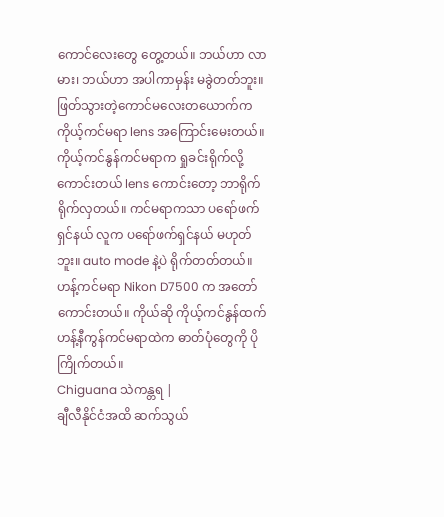ကောင်လေးတွေ တွေ့တယ်။ ဘယ်ဟာ လာမား၊ ဘယ်ဟာ အပါကာမှန်း မခွဲတတ်ဘူး။ ဖြတ်သွားတဲ့ကောင်မလေးတယောက်က ကိုယ့်ကင်မရာ lens အကြောင်းမေးတယ်။ ကိုယ့်ကင်နွန်ကင်မရာက ရှုခင်းရိုက်လို့ ကောင်းတယ် lens ကောင်းတော့ ဘာရိုက်ရိုက်လှတယ်။ ကင်မရာကသာ ပရော်ဖက်ရှင်နယ် လူက ပရော်ဖက်ရှင်နယ် မဟုတ်ဘူး။ auto mode နဲ့ပဲ ရိုက်တတ်တယ်။ ဟန့်ကင်မရာ Nikon D7500 က အတော်ကောင်းတယ်။ ကိုယ်ဆို ကိုယ့်ကင်နွန်ထက် ဟန့်နီကွန်ကင်မရာထဲက ဓာတ်ပုံတွေကို ပိုကြိုက်တယ်။
Chiguana သဲကန္တရ |
ချီလီနိုင်ငံအထိ ဆက်သွယ်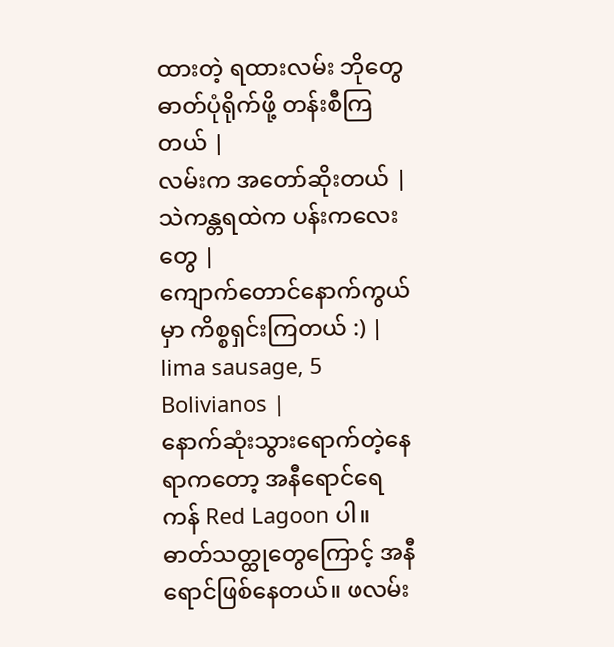ထားတဲ့ ရထားလမ်း ဘိုတွေ ဓာတ်ပုံရိုက်ဖို့ တန်းစီကြတယ် |
လမ်းက အတော်ဆိုးတယ် |
သဲကန္တရထဲက ပန်းကလေးတွေ |
ကျောက်တောင်နောက်ကွယ်မှာ ကိစ္စရှင်းကြတယ် :) |
lima sausage, 5 Bolivianos |
နောက်ဆုံးသွားရောက်တဲ့နေရာကတော့ အနီရောင်ရေကန် Red Lagoon ပါ။ ဓာတ်သတ္ထုတွေကြောင့် အနီရောင်ဖြစ်နေတယ်။ ဖလမ်း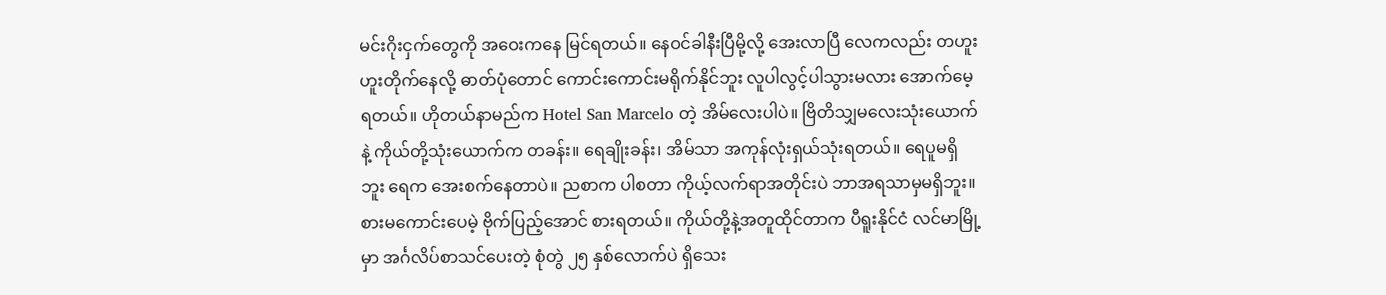မင်းဂိုးငှက်တွေကို အဝေးကနေ မြင်ရတယ်။ နေဝင်ခါနီးပြီမို့လို့ အေးလာပြီ လေကလည်း တဟူးဟူးတိုက်နေလို့ ဓာတ်ပုံတောင် ကောင်းကောင်းမရိုက်နိုင်ဘူး လူပါလွင့်ပါသွားမလား အောက်မေ့ရတယ်။ ဟိုတယ်နာမည်က Hotel San Marcelo တဲ့ အိမ်လေးပါပဲ။ ဗြိတိသျှမလေးသုံးယောက်နဲ့ ကိုယ်တို့သုံးယောက်က တခန်း။ ရေချိုးခန်း၊ အိမ်သာ အကုန်လုံးရှယ်သုံးရတယ်။ ရေပူမရှိဘူး ရေက အေးစက်နေတာပဲ။ ညစာက ပါစတာ ကိုယ့်လက်ရာအတိုင်းပဲ ဘာအရသာမှမရှိဘူး။ စားမကောင်းပေမဲ့ ဗိုက်ပြည့်အောင် စားရတယ်။ ကိုယ်တို့နဲ့အတူထိုင်တာက ပီရူးနိုင်ငံ လင်မာမြို့မှာ အင်္ဂလိပ်စာသင်ပေးတဲ့ စုံတွဲ ၂၅ နှစ်လောက်ပဲ ရှိသေး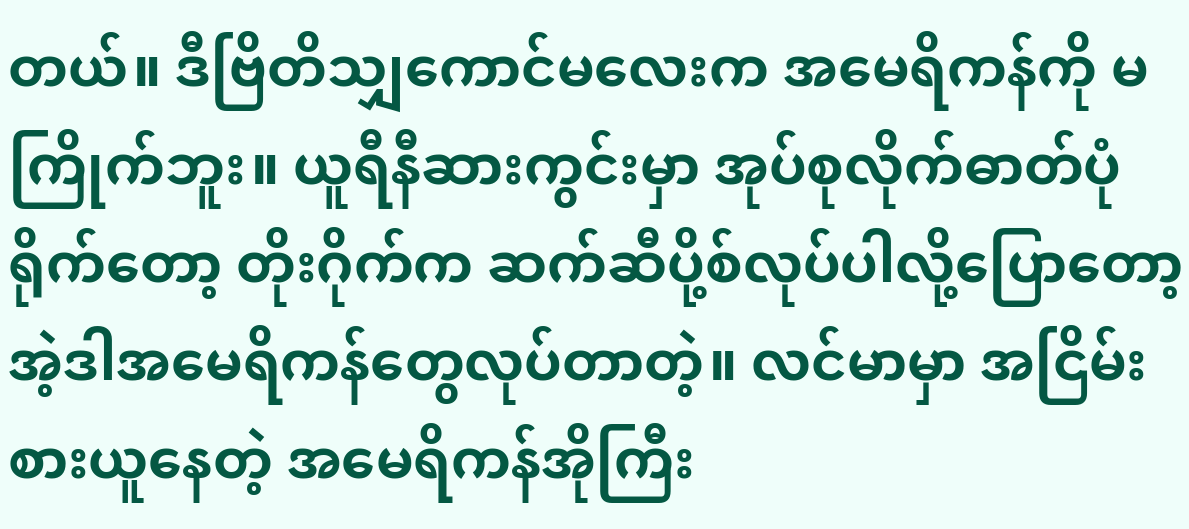တယ်။ ဒီဗြိတိသျှကောင်မလေးက အမေရိကန်ကို မကြိုက်ဘူး။ ယူရီနီဆားကွင်းမှာ အုပ်စုလိုက်ဓာတ်ပုံရိုက်တော့ တိုးဂိုက်က ဆက်ဆီပို့စ်လုပ်ပါလို့ပြောတော့ အဲ့ဒါအမေရိကန်တွေလုပ်တာတဲ့။ လင်မာမှာ အငြိမ်းစားယူနေတဲ့ အမေရိကန်အိုကြီး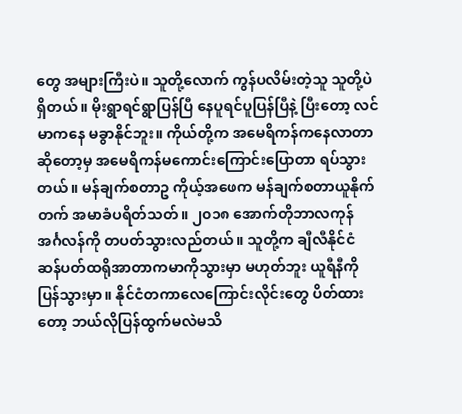တွေ အများကြီးပဲ။ သူတို့လောက် ကွန်ပလိမ်းတဲ့သူ သူတို့ပဲရှိတယ်။ မိုးရွာရင်ရွာပြန်ပြီ နေပူရင်ပူပြန်ပြီနဲ့ ပြီးတော့ လင်မာကနေ မခွာနိုင်ဘူး။ ကိုယ်တို့က အမေရိကန်ကနေလာတာဆိုတော့မှ အမေရိကန်မကောင်းကြောင်းပြောတာ ရပ်သွားတယ်။ မန်ချက်စတာဥ ကိုယ့်အဖေက မန်ချက်စတာယူနိုက်တက် အမာခံပရိတ်သတ်။ ၂၀၁၈ အောက်တိုဘာလကုန် အင်္ဂလန်ကို တပတ်သွားလည်တယ်။ သူတို့က ချီလီနိုင်ငံ ဆန်ပတ်ထရိုအာတာကမာကိုသွားမှာ မဟုတ်ဘူး ယူရီနီကို ပြန်သွားမှာ။ နိုင်ငံတကာလေကြောင်းလိုင်းတွေ ပိတ်ထားတော့ ဘယ်လိုပြန်ထွက်မလဲမသိ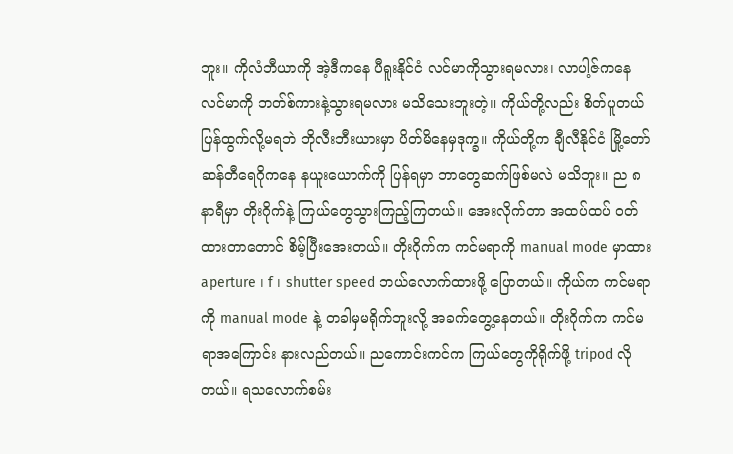ဘူး။ ကိုလံဘီယာကို အဲ့ဒီကနေ ပီရူးနိုင်ငံ လင်မာကိုသွားရမလား၊ လာပါ့ဇ်ကနေ လင်မာကို ဘတ်စ်ကားနဲ့သွားရမလား မသိသေးဘူးတဲ့။ ကိုယ်တို့လည်း စိတ်ပူတယ် ပြန်ထွက်လို့မရဘဲ ဘိုလီးဘီးယားမှာ ပိတ်မိနေမှဒုက္ခ။ ကိုယ်တို့က ချီလီနိုင်ငံ မြို့တော်ဆန်တီရေဂိုကနေ နယူးယောက်ကို ပြန်ရမှာ ဘာတွေဆက်ဖြစ်မလဲ မသိဘူး။ ည ၈ နာရီမှာ တိုးဂိုက်နဲ့ ကြယ်တွေသွားကြည့်ကြတယ်။ အေးလိုက်တာ အထပ်ထပ် ဝတ်ထားတာတောင် စိမ့်ပြီးအေးတယ်။ တိုးဂိုက်က ကင်မရာကို manual mode မှာထား aperture ၊ f ၊ shutter speed ဘယ်လောက်ထားဖို့ ပြောတယ်။ ကိုယ်က ကင်မရာကို manual mode နဲ့ တခါမှမရိုက်ဘူးလို့ အခက်တွေ့နေတယ်။ တိုးဂိုက်က ကင်မရာအကြောင်း နားလည်တယ်။ ညကောင်းကင်က ကြယ်တွေကိုရိုက်ဖို့ tripod လိုတယ်။ ရသလောက်စမ်း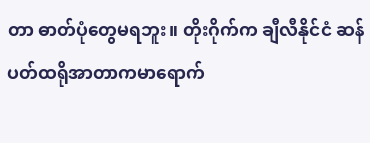တာ ဓာတ်ပုံတွေမရဘူး။ တိုးဂိုက်က ချီလီနိုင်ငံ ဆန်ပတ်ထရိုအာတာကမာရောက်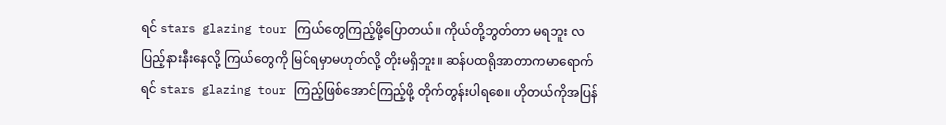ရင် stars glazing tour ကြယ်တွေကြည့်ဖို့ပြောတယ်။ ကိုယ်တို့ဘွတ်တာ မရဘူး လပြည့်နားနီးနေလို့ ကြယ်တွေကို မြင်ရမှာမဟုတ်လို့ တိုးမရှိဘူး။ ဆန်ပထရိုအာတာကမာရောက်ရင် stars glazing tour ကြည့်ဖြစ်အောင်ကြည့်ဖို့ တိုက်တွန်းပါရစေ။ ဟိုတယ်ကိုအပြန်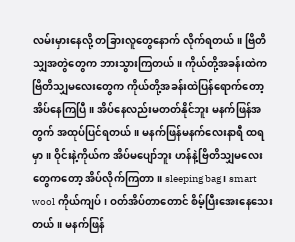လမ်းမှားနေလို့ တခြားလူတွေနောက် လိုက်ရတယ်။ ဗြိတိသျှအတွဲတွေက ဘားသွားကြတယ်။ ကိုယ်တို့အခန်းထဲက ဗြိတိသျှမလေးတွေက ကိုယ်တို့အခန်းထဲပြန်ရောက်တော့ အိပ်နေကြပြီ။ အိပ်နေလည်းမတတ်နိုင်ဘူး မနက်ဖြန်အတွက် အထုပ်ပြင်ရတယ်။ မနက်ဖြန်မနက်လေးနာရီ ထရမှာ။ ဝိုင်းနဲ့ကိုယ်က အိပ်မပျော်ဘူး ဟန်နဲ့ဗြိတိသျှမလေးတွေကတော့ အိပ်လိုက်ကြတာ။ sleeping bag ၊ smart wool ကိုယ်ကျပ်၊ ဝတ်အိပ်တာတောင် စိမ့်ပြီးအေးနေသေးတယ်။ မနက်ဖြန်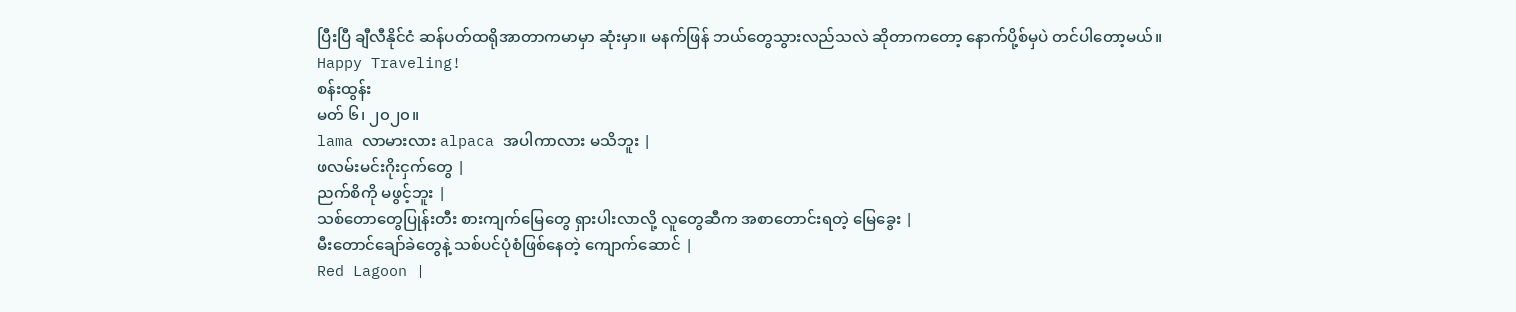ပြီးပြီ ချီလီနိုင်ငံ ဆန်ပတ်ထရိုအာတာကမာမှာ ဆုံးမှာ။ မနက်ဖြန် ဘယ်တွေသွားလည်သလဲ ဆိုတာကတော့ နောက်ပို့စ်မှပဲ တင်ပါတော့မယ်။
Happy Traveling!
စန်းထွန်း
မတ် ၆၊ ၂၀၂၀။
lama လာမားလား alpaca အပါကာလား မသိဘူး |
ဖလမ်းမင်းဂိုးငှက်တွေ |
ညက်စိကို မဖွင့်ဘူး |
သစ်တောတွေပြုန်းတီး စားကျက်မြေတွေ ရှားပါးလာလို့ လူတွေဆီက အစာတောင်းရတဲ့ မြေခွေး |
မီးတောင်ချော်ခဲတွေနဲ့ သစ်ပင်ပုံစံဖြစ်နေတဲ့ ကျောက်ဆောင် |
Red Lagoon |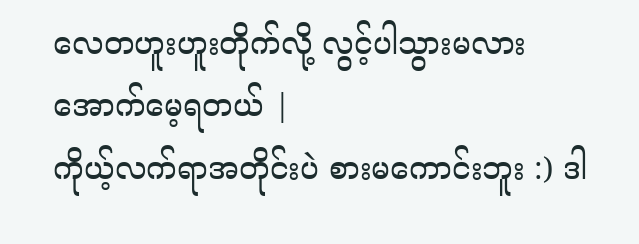လေတဟူးဟူးတိုက်လို့ လွင့်ပါသွားမလား အောက်မေ့ရတယ် |
ကိုယ့်လက်ရာအတိုင်းပဲ စားမကောင်းဘူး :) ဒါ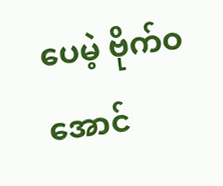ပေမဲ့ ဗိုက်ဝအောင်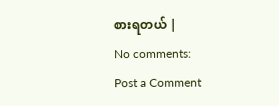စားရတယ် |
No comments:
Post a Comment